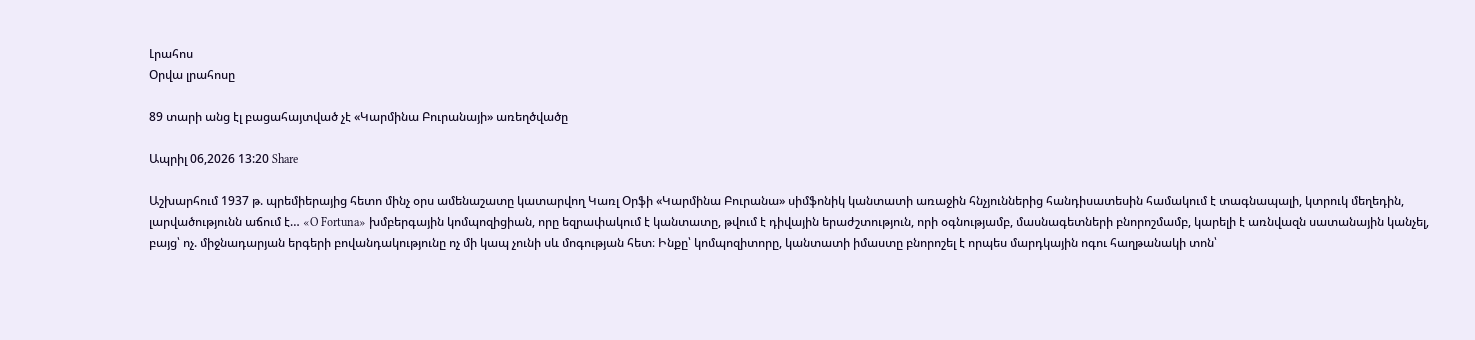Լրահոս
Օրվա լրահոսը

89 տարի անց էլ բացահայտված չէ «Կարմինա Բուրանայի» առեղծվածը

Ապրիլ 06,2026 13:20 Share

Աշխարհում 1937 թ. պրեմիերայից հետո մինչ օրս ամենաշատը կատարվող Կառլ Օրֆի «Կարմինա Բուրանա» սիմֆոնիկ կանտատի առաջին հնչյուններից հանդիսատեսին համակում է տագնապալի, կտրուկ մեղեդին, լարվածությունն աճում է… «O Fortuna» խմբերգային կոմպոզիցիան, որը եզրափակում է կանտատը, թվում է դիվային երաժշտություն, որի օգնությամբ, մասնագետների բնորոշմամբ, կարելի է առնվազն սատանային կանչել, բայց՝ ոչ. միջնադարյան երգերի բովանդակությունը ոչ մի կապ չունի սև մոգության հետ։ Ինքը՝ կոմպոզիտորը, կանտատի իմաստը բնորոշել է որպես մարդկային ոգու հաղթանակի տոն՝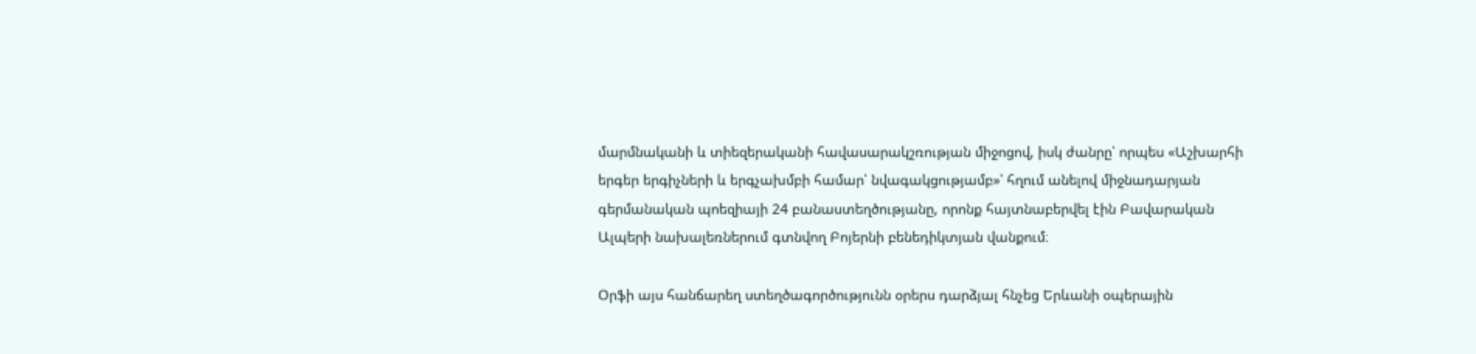մարմնականի և տիեզերականի հավասարակշռության միջոցով, իսկ ժանրը՝ որպես «Աշխարհի երգեր երգիչների և երգչախմբի համար՝ նվագակցությամբ»՝ հղում անելով միջնադարյան գերմանական պոեզիայի 24 բանաստեղծությանը, որոնք հայտնաբերվել էին Բավարական Ալպերի նախալեռներում գտնվող Բոյերնի բենեդիկտյան վանքում։

Օրֆի այս հանճարեղ ստեղծագործությունն օրերս դարձյալ հնչեց Երևանի օպերային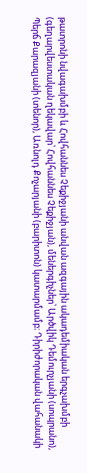թատրոնի նվագախմբի և Հովհաննես Չեքիջյանի անվան ազգային ակադեմիական երգչախմբի (գեղարվեստական ղեկավար՝ Հովհաննես Չեքիջյան), մեներգիչներ՝ Արծվիկ Դեմուրչյանի (սոպրանո), Պերճ Քարազյանի (տենոր), Առնոլդ Քոչարյանի (բարիտոն) կատարմամբ։ Դիրիժորական վահանակի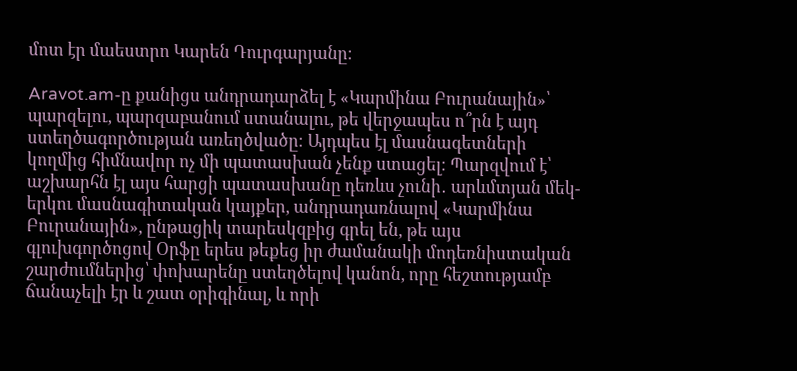մոտ էր մաեստրո Կարեն Դուրգարյանը։

Aravot.am-ը քանիցս անդրադարձել է «Կարմինա Բուրանային»՝ պարզելու, պարզաբանում ստանալու, թե վերջապես ո՞րն է այդ ստեղծագործության առեղծվածը։ Այդպես էլ մասնագետների կողմից հիմնավոր ոչ մի պատասխան չենք ստացել։ Պարզվում է՝ աշխարհն էլ այս հարցի պատասխանը դեռևս չունի․ արևմտյան մեկ-երկու մասնագիտական կայքեր, անդրադառնալով «Կարմինա Բուրանային», ընթացիկ տարեսկզբից գրել են, թե այս գլուխգործոցով Օրֆը երես թեքեց իր ժամանակի մոդեռնիստական շարժումներից՝ փոխարենը ստեղծելով կանոն, որը հեշտությամբ ճանաչելի էր և շատ օրիգինալ, և որի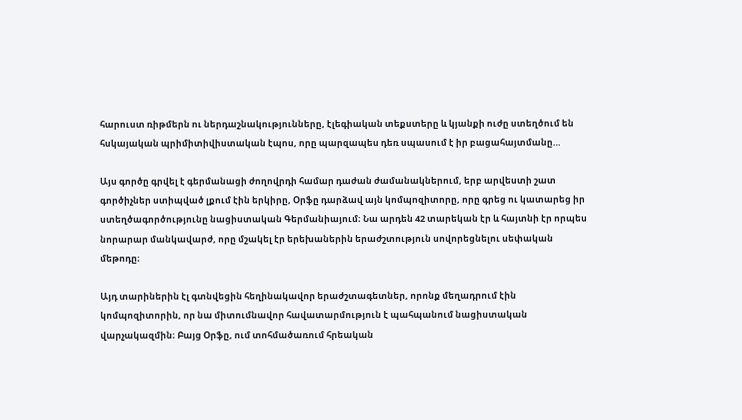հարուստ ռիթմերն ու ներդաշնակությունները, էլեգիական տեքստերը և կյանքի ուժը ստեղծում են հսկայական պրիմիտիվիստական էպոս, որը պարզապես դեռ սպասում է իր բացահայտմանը…

Այս գործը գրվել է գերմանացի ժողովրդի համար դաժան ժամանակներում, երբ արվեստի շատ գործիչներ ստիպված լքում էին երկիրը, Օրֆը դարձավ այն կոմպոզիտորը, որը գրեց ու կատարեց իր ստեղծագործությունը նացիստական Գերմանիայում։ Նա արդեն 42 տարեկան էր և հայտնի էր որպես նորարար մանկավարժ, որը մշակել էր երեխաներին երաժշտություն սովորեցնելու սեփական մեթոդը։

Այդ տարիներին էլ գտնվեցին հեղինակավոր երաժշտագետներ, որոնք մեղադրում էին կոմպոզիտորին, որ նա միտումնավոր հավատարմություն է պահպանում նացիստական վարչակազմին։ Բայց Օրֆը, ում տոհմածառում հրեական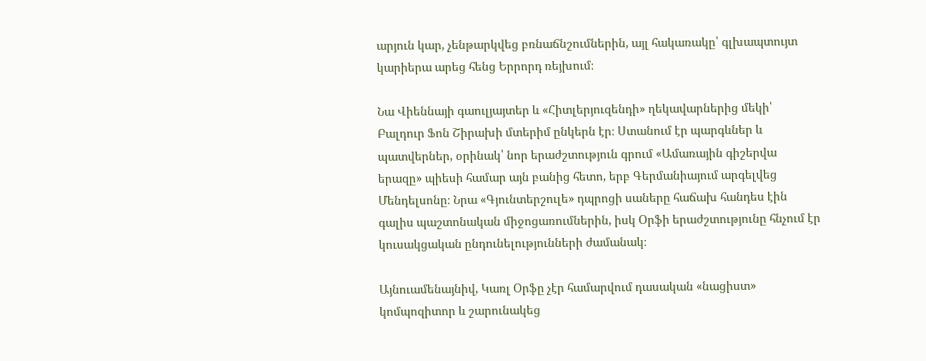արյուն կար, չենթարկվեց բռնաճնշումներին, այլ հակառակը՝ գլխապտույտ կարիերա արեց հենց Երրորդ ռեյխում։

Նա Վիեննայի գաուլյայտեր և «Հիտլերյուզենդի» ղեկավարներից մեկի՝ Բալդուր Ֆոն Շիրախի մտերիմ ընկերն էր։ Ստանում էր պարգևներ և պատվերներ, օրինակ՝ նոր երաժշտություն գրում «Ամառային գիշերվա երազը» պիեսի համար այն բանից հետո, երբ Գերմանիայում արգելվեց Մենդելսոնը։ Նրա «Գյունտերշուլե» դպրոցի սաները հաճախ հանդես էին գալիս պաշտոնական միջոցառումներին, իսկ Օրֆի երաժշտությունը հնչում էր կուսակցական ընդունելությունների ժամանակ։

Այնուամենայնիվ, Կառլ Օրֆը չէր համարվում դասական «նացիստ» կոմպոզիտոր և շարունակեց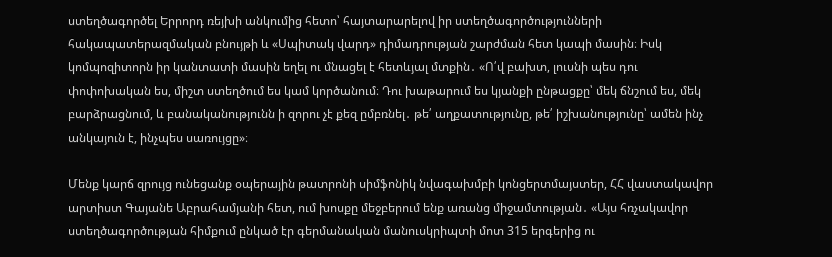ստեղծագործել Երրորդ ռեյխի անկումից հետո՝ հայտարարելով իր ստեղծագործությունների հակապատերազմական բնույթի և «Սպիտակ վարդ» դիմադրության շարժման հետ կապի մասին։ Իսկ կոմպոզիտորն իր կանտատի մասին եղել ու մնացել է հետևյալ մտքին․ «Ո՛վ բախտ, լուսնի պես դու փոփոխական ես, միշտ ստեղծում ես կամ կործանում։ Դու խաթարում ես կյանքի ընթացքը՝ մեկ ճնշում ես, մեկ բարձրացնում, և բանականությունն ի զորու չէ քեզ ըմբռնել․ թե՛ աղքատությունը, թե՛ իշխանությունը՝ ամեն ինչ անկայուն է, ինչպես սառույցը»։

Մենք կարճ զրույց ունեցանք օպերային թատրոնի սիմֆոնիկ նվագախմբի կոնցերտմայստեր, ՀՀ վաստակավոր արտիստ Գայանե Աբրահամյանի հետ, ում խոսքը մեջբերում ենք առանց միջամտության․ «Այս հռչակավոր ստեղծագործության հիմքում ընկած էր գերմանական մանուսկրիպտի մոտ 315 երգերից ու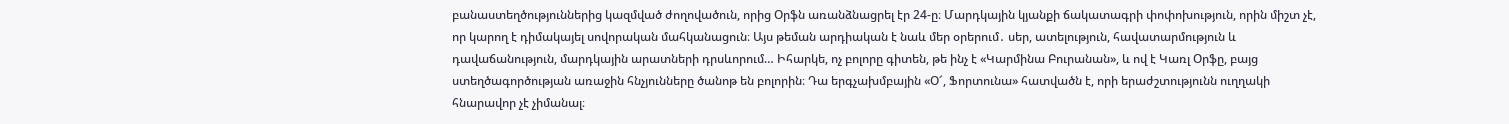բանաստեղծություններից կազմված ժողովածուն, որից Օրֆն առանձնացրել էր 24-ը։ Մարդկային կյանքի ճակատագրի փոփոխություն, որին միշտ չէ, որ կարող է դիմակայել սովորական մահկանացուն։ Այս թեման արդիական է նաև մեր օրերում․ սեր, ատելություն, հավատարմություն և դավաճանություն, մարդկային արատների դրսևորում… Իհարկե, ոչ բոլորը գիտեն, թե ինչ է «Կարմինա Բուրանան», և ով է Կառլ Օրֆը, բայց ստեղծագործության առաջին հնչյունները ծանոթ են բոլորին։ Դա երգչախմբային «Օ՜, Ֆորտունա» հատվածն է, որի երաժշտությունն ուղղակի հնարավոր չէ չիմանալ։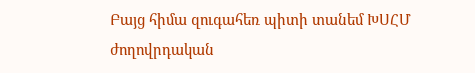Բայց հիմա զուգահեռ պիտի տանեմ ԽՍՀՄ ժողովրդական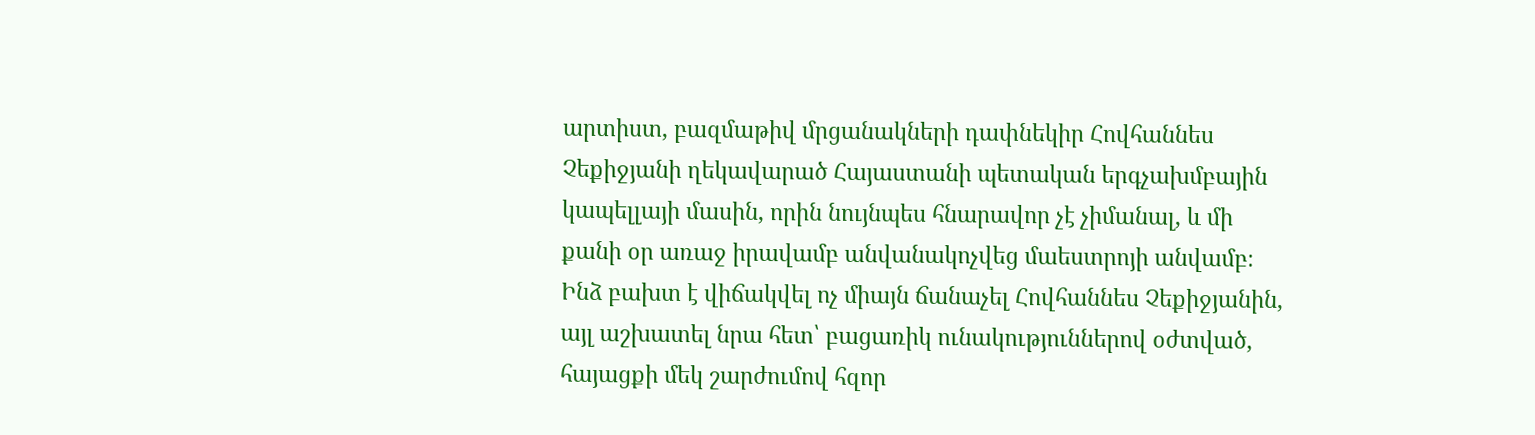արտիստ, բազմաթիվ մրցանակների դափնեկիր Հովհաննես Չեքիջյանի ղեկավարած Հայաստանի պետական երգչախմբային կապելլայի մասին, որին նույնպես հնարավոր չէ չիմանալ, և մի քանի օր առաջ իրավամբ անվանակոչվեց մաեստրոյի անվամբ։ Ինձ բախտ է վիճակվել ոչ միայն ճանաչել Հովհաննես Չեքիջյանին, այլ աշխատել նրա հետ՝ բացառիկ ունակություններով օժտված, հայացքի մեկ շարժումով հզոր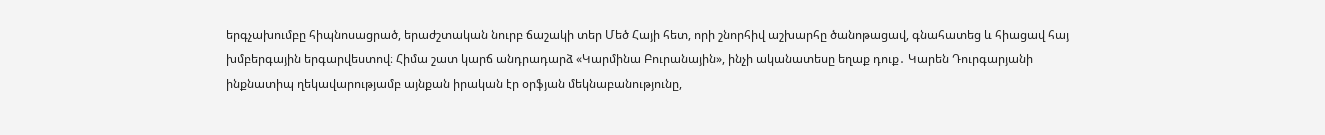երգչախումբը հիպնոսացրած, երաժշտական նուրբ ճաշակի տեր Մեծ Հայի հետ, որի շնորհիվ աշխարհը ծանոթացավ, գնահատեց և հիացավ հայ խմբերգային երգարվեստով։ Հիմա շատ կարճ անդրադարձ «Կարմինա Բուրանային», ինչի ականատեսը եղաք դուք․ Կարեն Դուրգարյանի ինքնատիպ ղեկավարությամբ այնքան իրական էր օրֆյան մեկնաբանությունը,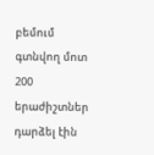բեմում գտնվող մոտ 200 երաժիշտներ դարձել էին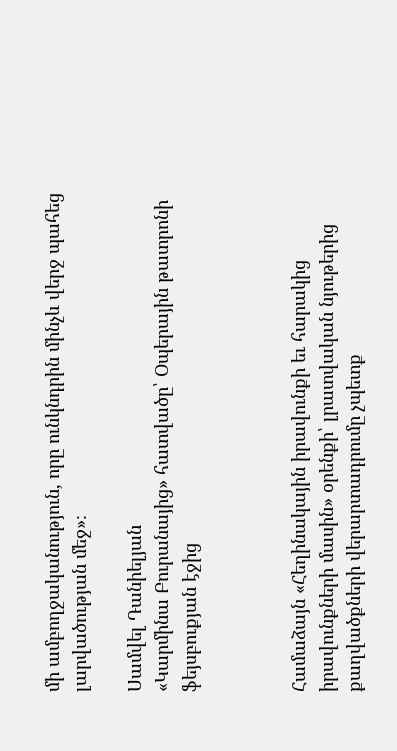մի ամբողջականություն, որը ունկնդրին մինչև վերջ պահեց լարվածության մեջ»։

Սամվել Դանիելյան
«Կարմինա Բուրանայից» հատվածը՝ Օպերային թատրոնի ֆեյսբուքյան էջից



Համաձայն «Հեղինակային իրավունքի եւ հարակից իրավունքների մասին» օրենքի՝ լրատվական նյութերից քաղվածքների վերարտադրումը չպետք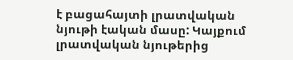է բացահայտի լրատվական նյութի էական մասը: Կայքում լրատվական նյութերից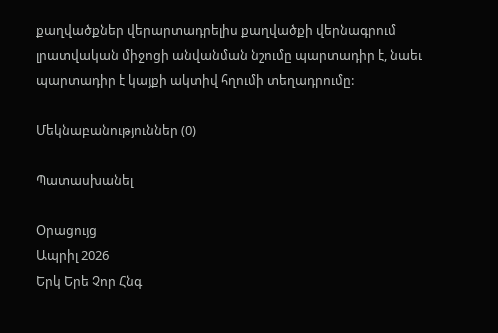քաղվածքներ վերարտադրելիս քաղվածքի վերնագրում լրատվական միջոցի անվանման նշումը պարտադիր է, նաեւ պարտադիր է կայքի ակտիվ հղումի տեղադրումը:

Մեկնաբանություններ (0)

Պատասխանել

Օրացույց
Ապրիլ 2026
Երկ Երե Չոր Հնգ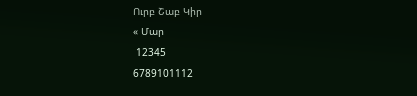Ուրբ Շաբ Կիր
« Մար
 12345
6789101112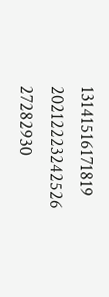13141516171819
20212223242526
27282930